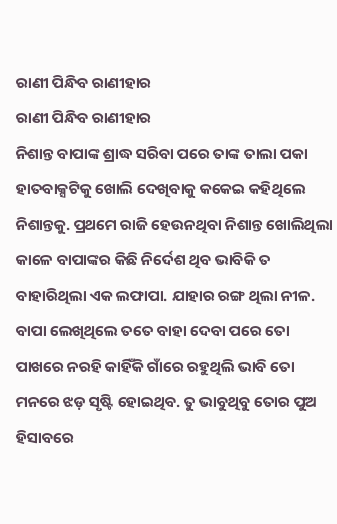ରାଣୀ ପିନ୍ଧିବ ରାଣୀହାର
ରାଣୀ ପିନ୍ଧିବ ରାଣୀହାର
ନିଶାନ୍ତ ବାପାଙ୍କ ଶ୍ରାଦ୍ଧ ସରିବା ପରେ ତାଙ୍କ ତାଲା ପକା ହାତବାକ୍ସଟିକୁ ଖୋଲି ଦେଖିବାକୁ କକେଇ କହିଥିଲେ ନିଶାନ୍ତକୁ. ପ୍ରଥମେ ରାଜି ହେଉନଥିବା ନିଶାନ୍ତ ଖୋଲିଥିଲା କାଳେ ବାପାଙ୍କର କିଛି ନିର୍ଦେଶ ଥିବ ଭାବିକି ତ ବାହାରିଥିଲା ଏକ ଲଫାପା. ଯାହାର ରଙ୍ଗ ଥିଲା ନୀଳ. ବାପା ଲେଖିଥିଲେ ତତେ ବାହା ଦେବା ପରେ ତୋ ପାଖରେ ନରହି କାହିଁକି ଗାଁରେ ରହୁଥିଲି ଭାବି ତୋ ମନରେ ଝଡ଼ ସୃଷ୍ଟି ହୋଇଥିବ. ତୁ ଭାବୁଥିବୁ ତୋର ପୁଅ ହିସାବରେ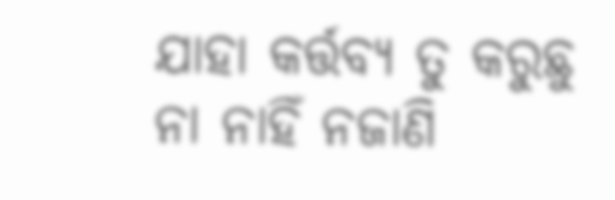ଯାହା କର୍ତ୍ତବ୍ୟ ତୁ କରୁଛୁ ନା ନାହିଁ ନଜାଣି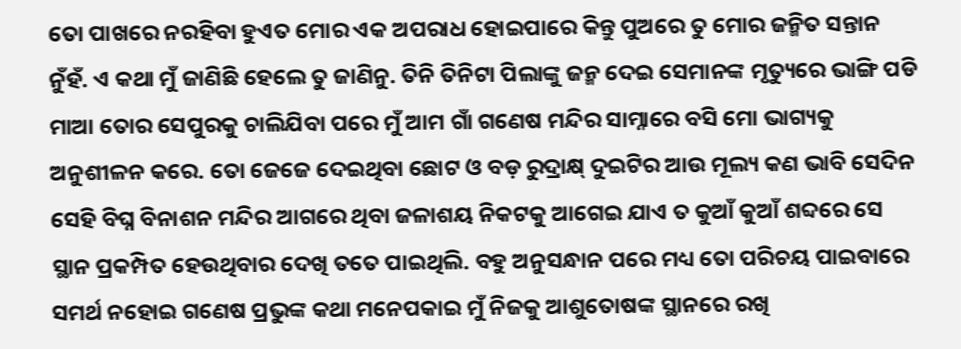ତୋ ପାଖରେ ନରହିବା ହୁଏତ ମୋର ଏକ ଅପରାଧ ହୋଇପାରେ କିନ୍ତୁ ପୁଅରେ ତୁ ମୋର ଜନ୍ମିତ ସନ୍ତାନ ନୁଁହଁ. ଏ କଥା ମୁଁ ଜାଣିଛି ହେଲେ ତୁ ଜାଣିନୁ. ତିନି ତିନିଟା ପିଲାଙ୍କୁ ଜନ୍ମ ଦେଇ ସେମାନଙ୍କ ମୃତ୍ୟୁରେ ଭାଙ୍ଗି ପଡି ମାଆ ତୋର ସେପୁରକୁ ଚାଲିଯିବା ପରେ ମୁଁ ଆମ ଗାଁ ଗଣେଷ ମନ୍ଦିର ସାମ୍ନାରେ ବସି ମୋ ଭାଗ୍ୟକୁ ଅନୁଶୀଳନ କରେ. ତୋ ଜେଜେ ଦେଇଥିବା ଛୋଟ ଓ ବଡ଼ ରୁଦ୍ରାକ୍ଷ୍ ଦୁଇଟିର ଆଉ ମୂଲ୍ୟ କଣ ଭାବି ସେଦିନ ସେହି ବିଘ୍ନ ବିନାଶନ ମନ୍ଦିର ଆଗରେ ଥିବା ଜଳାଶୟ ନିକଟକୁ ଆଗେଇ ଯାଏ ତ କୁଆଁ କୁଆଁ ଶବ୍ଦରେ ସେ ସ୍ଥାନ ପ୍ରକମ୍ପିତ ହେଉଥିବାର ଦେଖି ତତେ ପାଇଥିଲି. ବହୁ ଅନୁସନ୍ଧାନ ପରେ ମଧ୍ୟ ତୋ ପରିଚୟ ପାଇବାରେ ସମର୍ଥ ନହୋଇ ଗଣେଷ ପ୍ରଭୁଙ୍କ କଥା ମନେପକାଇ ମୁଁ ନିଜକୁ ଆଶୁତୋଷଙ୍କ ସ୍ଥାନରେ ରଖି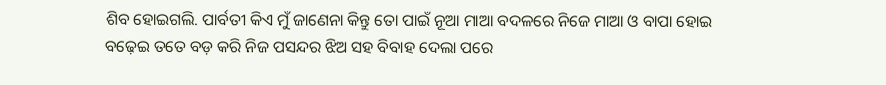ଶିବ ହୋଇଗଲି. ପାର୍ବତୀ କିଏ ମୁଁ ଜାଣେନା କିନ୍ତୁ ତୋ ପାଇଁ ନୂଆ ମାଆ ବଦଳରେ ନିଜେ ମାଆ ଓ ବାପା ହୋଇ ବଢ଼େଇ ତତେ ବଡ଼ କରି ନିଜ ପସନ୍ଦର ଝିଅ ସହ ବିବାହ ଦେଲା ପରେ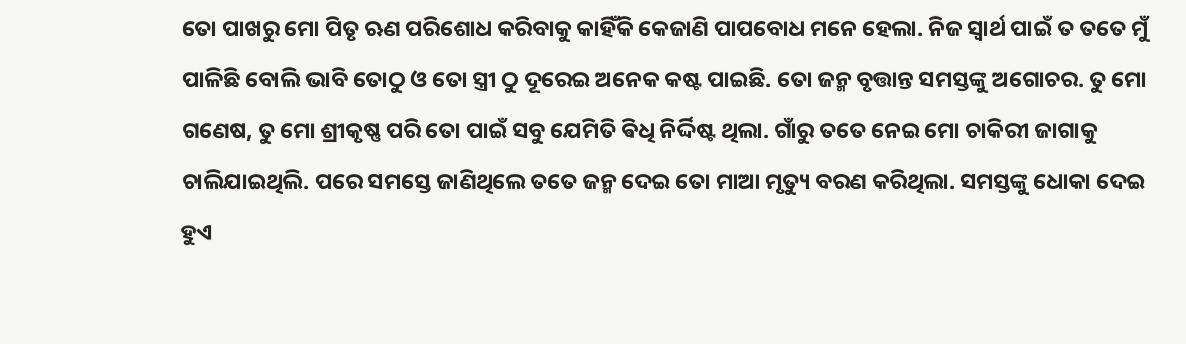ତୋ ପାଖରୁ ମୋ ପିତୃ ଋଣ ପରିଶୋଧ କରିବାକୁ କାହିଁକି କେଜାଣି ପାପବୋଧ ମନେ ହେଲା. ନିଜ ସ୍ୱାର୍ଥ ପାଇଁ ତ ତତେ ମୁଁ ପାଳିଛି ବୋଲି ଭାବି ତୋଠୁ ଓ ତୋ ସ୍ତ୍ରୀ ଠୁ ଦୂରେଇ ଅନେକ କଷ୍ଟ ପାଇଛି. ତୋ ଜନ୍ମ ବୃତ୍ତାନ୍ତ ସମସ୍ତଙ୍କୁ ଅଗୋଚର. ତୁ ମୋ ଗଣେଷ, ତୁ ମୋ ଶ୍ରୀକୃଷ୍ଣ ପରି ତୋ ପାଇଁ ସବୁ ଯେମିତି ଵିଧି ନିର୍ଦ୍ଦିଷ୍ଟ ଥିଲା. ଗାଁରୁ ତତେ ନେଇ ମୋ ଚାକିରୀ ଜାଗାକୁ ଚାଲିଯାଇଥିଲି. ପରେ ସମସ୍ତେ ଜାଣିଥିଲେ ତତେ ଜନ୍ମ ଦେଇ ତୋ ମାଆ ମୃତ୍ୟୁ ବରଣ କରିଥିଲା. ସମସ୍ତଙ୍କୁ ଧୋକା ଦେଇ ହୁଏ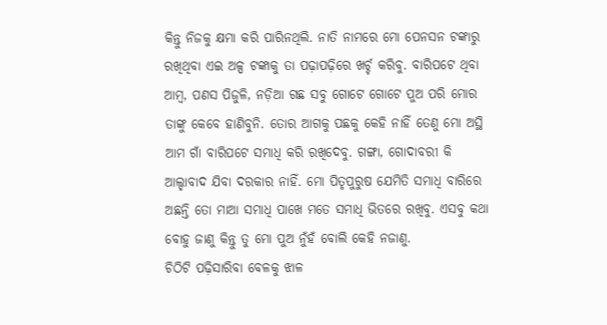କିନ୍ତୁ ନିଜକୁ କ୍ଷମା କରି ପାରିନଥିଲି. ନାତି ନାମରେ ମୋ ପେନସନ ଟଙ୍କାରୁ ରଖିଥିବା ଏଇ ଅଳ୍ପ ଟଙ୍କାକୁ ତା ପଢ଼ାପଢ଼ିରେ ଖର୍ଚ୍ଚ କରିବୁ. ବାରିପଟେ ଥିବା ଆମ୍ବ, ପଣସ ପିଜୁଳି, ନଡ଼ିଆ ଗଛ ସବୁ ଗୋଟେ ଗୋଟେ ପୁଅ ପରି ମୋର ତାଙ୍କୁ କେବେ ହାଣିବୁନି. ତୋର ଆଗକୁ ପଛକୁ କେହି ନାହିଁ ତେଣୁ ମୋ ଅସ୍ଥି ଆମ ଗାଁ ବାରିପଟେ ସମାଧି କରି ରଖିଦେବୁ. ଗଙ୍ଗା, ଗୋଦାବରୀ କି ଆଲ୍ହାବାଦ ଯିବା ଦରକାର ନାହିଁ. ମୋ ପିତୃପୁରୁଷ ଯେମିତି ସମାଧି ବାରିରେ ଅଛନ୍ତି ତୋ ମାଆ ସମାଧି ପାଖେ ମତେ ସମାଧି ଭିତରେ ରଖିବୁ. ଏସବୁ କଥା ବୋହୁ ଜାଣୁ କିନ୍ତୁ ତୁ ମୋ ପୁଅ ନୁଁହଁ ବୋଲି କେହି ନଜାଣୁ.
ଚିଠିଟି ପଢ଼ିସାରିବା ବେଳକୁ ଝାଳ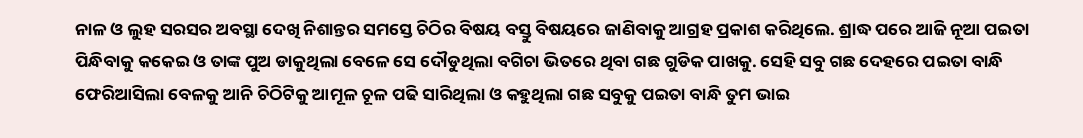ନାଳ ଓ ଲୁହ ସରସର ଅବସ୍ଥା ଦେଖି ନିଶାନ୍ତର ସମସ୍ତେ ଚିଠିର ବିଷୟ ବସ୍ତୁ ବିଷୟରେ ଜାଣିବାକୁ ଆଗ୍ରହ ପ୍ରକାଶ କରିଥିଲେ. ଶ୍ରାଦ୍ଧ ପରେ ଆଜି ନୂଆ ପଇତା ପିନ୍ଧିବାକୁ କକେଇ ଓ ତାଙ୍କ ପୁଅ ଡାକୁଥିଲା ବେଳେ ସେ ଦୌଡୁଥିଲା ବଗିଚା ଭିତରେ ଥିବା ଗଛ ଗୁଡିକ ପାଖକୁ. ସେହି ସବୁ ଗଛ ଦେହରେ ପଇତା ବାନ୍ଧି ଫେରିଆସିଲା ବେଳକୁ ଆନି ଚିଠିଟିକୁ ଆମୂଳ ଚୂଳ ପଢି ସାରିଥିଲା ଓ କହୁଥିଲା ଗଛ ସବୁକୁ ପଇତା ବାନ୍ଧି ତୁମ ଭାଇ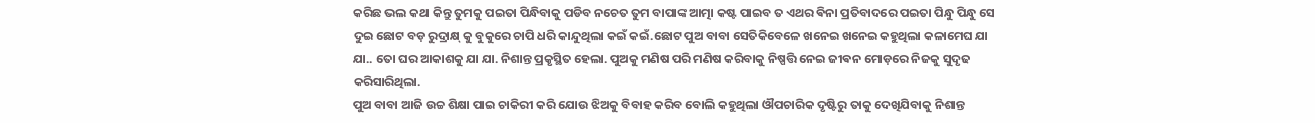କରିଛ ଭଲ କଥା କିନ୍ତୁ ତୁମକୁ ପଇତା ପିନ୍ଧିବାକୁ ପଡିବ ନଚେତ ତୁମ ବାପାଙ୍କ ଆତ୍ମା କଷ୍ଟ ପାଇବ ତ ଏଥର ଵିନା ପ୍ରତିବାଦରେ ପଇତା ପିନ୍ଧୁ ପିନ୍ଧୁ ସେ ଦୁଇ ଛୋଟ ବଡ଼ ରୁଦ୍ରାକ୍ଷ୍ କୁ ବୁକୁରେ ଚାପି ଧରି କାନ୍ଦୁଥିଲା କଇଁ କଇଁ.ଛୋଟ ପୁଅ ବାବା ସେତିକିବେଳେ ଖନେଇ ଖନେଇ କହୁଥିଲା କଳାମେଘ ଯା ଯା.. ତୋ ଘର ଆକାଶକୁ ଯା ଯା. ନିଶାନ୍ତ ପ୍ରକୃସ୍ଥିତ ହେଲା. ପୁଅକୁ ମଣିଷ ପରି ମଣିଷ କରିବାକୁ ନିଷ୍ପତ୍ତି ନେଇ ଜୀଵନ ମୋଡ଼ରେ ନିଜକୁ ସୁଦୃଢ କରିସାରିଥିଲା.
ପୁଅ ବାବା ଆଜି ଉଚ୍ଚ ଶିକ୍ଷା ପାଇ ଚାକିରୀ କରି ଯୋଉ ଝିଅକୁ ବିବାହ କରିବ ବୋଲି କହୁଥିଲା ଔପଚାରିକ ଦୃଷ୍ଟିରୁ ତାକୁ ଦେଖିଯିବାକୁ ନିଶାନ୍ତ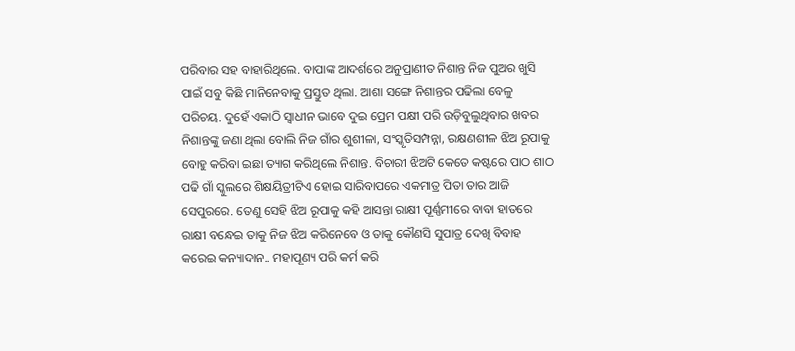ପରିବାର ସହ ବାହାରିଥିଲେ. ବାପାଙ୍କ ଆଦର୍ଶରେ ଅନୁପ୍ରାଣୀତ ନିଶାନ୍ତ ନିଜ ପୁଅର ଖୁସି ପାଇଁ ସବୁ କିଛି ମାନିନେବାକୁ ପ୍ରସ୍ତୁତ ଥିଲା. ଆଶା ସଙ୍ଗେ ନିଶାନ୍ତର ପଢିଲା ବେଳୁ ପରିଚୟ. ଦୁହେଁ ଏକାଠି ସ୍ବାଧୀନ ଭାବେ ଦୁଇ ପ୍ରେମ ପକ୍ଷୀ ପରି ଉଡ଼ିବୁଲୁଥିବାର ଖବର ନିଶାନ୍ତଙ୍କୁ ଜଣା ଥିଲା ବୋଲି ନିଜ ଗାଁର ଶୁଶୀଳା, ସଂସ୍କୃତିସମ୍ପନ୍ନା, ରକ୍ଷଣଶୀଳ ଝିଅ ରୂପାକୁ ବୋହୁ କରିବା ଇଛା ତ୍ୟାଗ କରିଥିଲେ ନିଶାନ୍ତ. ବିଚାରୀ ଝିଅଟି କେତେ କଷ୍ଟରେ ପାଠ ଶାଠ ପଢି ଗାଁ ସ୍କୁଲରେ ଶିକ୍ଷୟିତ୍ରୀଟିଏ ହୋଇ ସାରିବାପରେ ଏକମାତ୍ର ପିତା ତାର ଆଜି ସେପୁରରେ. ତେଣୁ ସେହି ଝିଅ ରୂପାକୁ କହି ଆସନ୍ତା ରାକ୍ଷୀ ପୂର୍ଣ୍ଣମୀରେ ବାବା ହାତରେ ରାକ୍ଷୀ ବନ୍ଧେଇ ତାକୁ ନିଜ ଝିଅ କରିନେବେ ଓ ତାକୁ କୌଣସି ସୁପାତ୍ର ଦେଖି ବିବାହ କରେଇ କନ୍ୟାଦାନ.. ମହାପୂଣ୍ୟ ପରି କର୍ମ କରି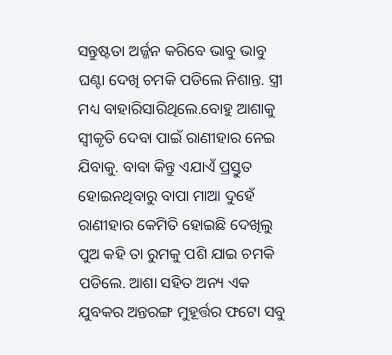ସନ୍ତୁଷ୍ଟତା ଅର୍ଜ୍ଜନ କରିବେ ଭାବୁ ଭାବୁ ଘଣ୍ଟା ଦେଖି ଚମକି ପଡିଲେ ନିଶାନ୍ତ. ସ୍ତ୍ରୀ ମଧ୍ୟ ବାହାରିସାରିଥିଲେ.ବୋହୁ ଆଶାକୁ ସ୍ୱୀକୃତି ଦେବା ପାଇଁ ରାଣୀହାର ନେଇ ଯିବାକୁ. ବାବା କିନ୍ତୁ ଏଯାଏଁ ପ୍ରସ୍ତୁତ ହୋଇନଥିବାରୁ ବାପା ମାଆ ଦୁହେଁ ରାଣୀହାର କେମିତି ହୋଇଛି ଦେଖିଲୁ ପୁଅ କହି ତା ରୁମକୁ ପଶି ଯାଇ ଚମକି ପଡିଲେ. ଆଶା ସହିତ ଅନ୍ୟ ଏକ ଯୁବକର ଅନ୍ତରଙ୍ଗ ମୁହୂର୍ତ୍ତର ଫଟୋ ସବୁ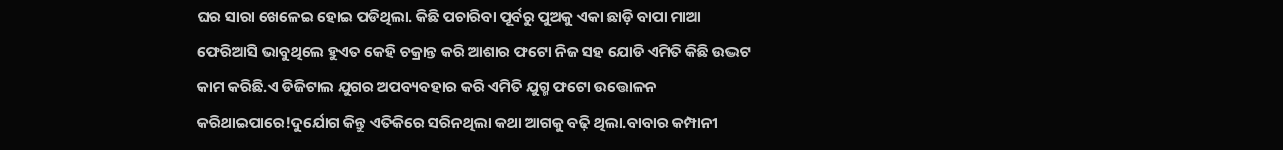ଘର ସାରା ଖେଳେଇ ହୋଇ ପଡିଥିଲା. କିଛି ପଚାରିବା ପୂର୍ବରୁ ପୁଅକୁ ଏକା ଛାଡ଼ି ବାପା ମାଆ ଫେରିଆସି ଭାବୁଥିଲେ ହୁଏତ କେହି ଚକ୍ରାନ୍ତ କରି ଆଶାର ଫଟୋ ନିଜ ସହ ଯୋଡି ଏମିତି କିଛି ଉଦ୍ଭଟ କାମ କରିଛି.ଏ ଡିଜିଟାଲ ଯୁଗର ଅପବ୍ୟବହାର କରି ଏମିତି ଯୁଗ୍ମ ଫଟୋ ଉତ୍ତୋଳନ କରିଥାଇପାରେ!ଦୁର୍ଯୋଗ କିନ୍ତୁ ଏତିକିରେ ସରିନଥିଲା କଥା ଆଗକୁ ବଢ଼ି ଥିଲା.ବାବାର କମ୍ପାନୀ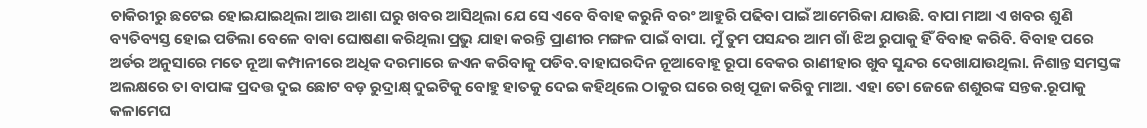ଚାକିରୀରୁ ଛଟେଇ ହୋଇଯାଇଥିଲା ଆଉ ଆଶା ଘରୁ ଖବର ଆସିଥିଲା ଯେ ସେ ଏବେ ବିବାହ କରୁନି ବରଂ ଆହୁରି ପଢିବା ପାଇଁ ଆମେରିକା ଯାଉଛି. ବାପା ମାଆ ଏ ଖବର ଶୁଣି ବ୍ୟତିବ୍ୟସ୍ତ ହୋଇ ପଡିଲା ବେଳେ ବାବା ଘୋଷଣା କରିଥିଲା ପ୍ରଭୁ ଯାହା କରନ୍ତି ପ୍ରାଣୀର ମଙ୍ଗଳ ପାଇଁ ବାପା. ମୁଁ ତୁମ ପସନ୍ଦର ଆମ ଗାଁ ଝିଅ ରୁପାକୁ ହିଁ ବିବାହ କରିବି. ବିବାହ ପରେ ଅର୍ଡର ଅନୁସାରେ ମତେ ନୂଆ କମ୍ପାନୀରେ ଅଧିକ ଦରମାରେ ଜଏନ କରିବାକୁ ପଡିବ.ବାହାଘରଦିନ ନୂଆବୋହୂ ରୂପା ବେକର ରାଣୀହାର ଖୁବ ସୁନ୍ଦର ଦେଖାଯାଉଥିଲା. ନିଶାନ୍ତ ସମସ୍ତଙ୍କ ଅଲକ୍ଷରେ ତା ବାପାଙ୍କ ପ୍ରଦତ୍ତ ଦୁଇ ଛୋଟ ବଡ଼ ରୁଦ୍ରାକ୍ଷ୍ ଦୁଇଟିକୁ ବୋହୁ ହାତକୁ ଦେଇ କହିଥିଲେ ଠାକୁର ଘରେ ରଖି ପୂଜା କରିବୁ ମାଆ. ଏହା ତୋ ଜେଜେ ଶଶୁରଙ୍କ ସନ୍ତକ.ରୂପାକୁ କଳାମେଘ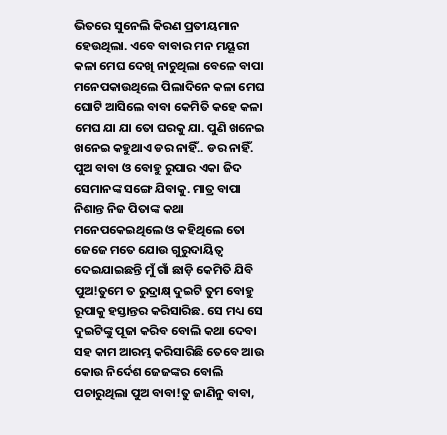ଭିତରେ ସୁନେଲି କିରଣ ପ୍ରତୀୟମାନ ହେଉଥିଲା. ଏବେ ବାବାର ମନ ମୟୂରୀ କଳା ମେଘ ଦେଖି ନାଚୁଥିଲା ବେଳେ ବାପା ମନେପକାଉଥିଲେ ପିଲାଦିନେ କଳା ମେଘ ଘୋଟି ଆସିଲେ ବାବା କେମିତି କହେ କଳା ମେଘ ଯା ଯା ତୋ ଘରକୁ ଯା. ପୁଣି ଖନେଇ ଖନେଇ କହୁଥାଏ ଡର ନାହିଁ.. ଡର ନାହିଁ.
ପୁଅ ବାବା ଓ ବୋହୁ ରୁପାର ଏକା ଜିଦ ସେମାନଙ୍କ ସଙ୍ଗେ ଯିବାକୁ. ମାତ୍ର ବାପା ନିଶାନ୍ତ ନିଜ ପିତାଙ୍କ କଥା ମନେପକେଇଥିଲେ ଓ କହିଥିଲେ ତୋ ଜେଜେ ମତେ ଯୋଉ ଗୁରୁଦାୟିତ୍ୱ ଦେଇଯାଇଛନ୍ତି ମୁଁ ଗାଁ ଛାଡ଼ି କେମିତି ଯିବି ପୁଅ!ତୁମେ ତ ରୁଦ୍ରାକ୍ଷ୍ ଦୁଇଟି ତୁମ ବୋହୁ ରୂପାକୁ ହସ୍ତାନ୍ତର କରିସାରିଛ. ସେ ମଧ୍ୟ ସେ ଦୁଇଟିଙ୍କୁ ପୂଜା କରିବ ବୋଲି କଥା ଦେବା ସହ କାମ ଆରମ୍ଭ କରିସାରିଛି ତେବେ ଆଉ କୋଉ ନିର୍ଦେଶ ଜେଜଙ୍କର ବୋଲି ପଚାରୁଥିଲା ପୁଅ ବାବା!ତୁ ଜାଣିନୁ ବାବା,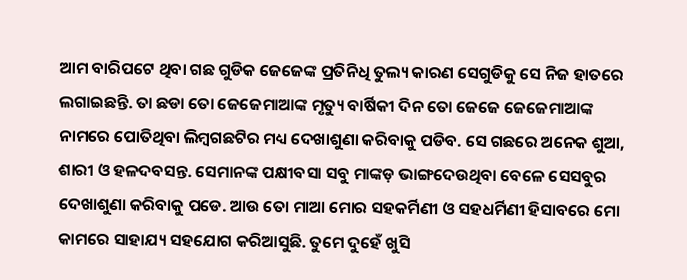ଆମ ବାରିପଟେ ଥିବା ଗଛ ଗୁଡିକ ଜେଜେଙ୍କ ପ୍ରତିନିଧି ତୁଲ୍ୟ କାରଣ ସେଗୁଡିକୁ ସେ ନିଜ ହାତରେ ଲଗାଇଛନ୍ତି. ତା ଛଡା ତୋ ଜେଜେମାଆଙ୍କ ମୃତ୍ୟୁ ବାର୍ଷିକୀ ଦିନ ତୋ ଜେଜେ ଜେଜେମାଆଙ୍କ ନାମରେ ପୋତିଥିବା ଲିମ୍ବଗଛଟିର ମଧ୍ୟ ଦେଖାଶୁଣା କରିବାକୁ ପଡିବ. ସେ ଗଛରେ ଅନେକ ଶୁଆ, ଶାରୀ ଓ ହଳଦବସନ୍ତ. ସେମାନଙ୍କ ପକ୍ଷୀବସା ସବୁ ମାଙ୍କଡ଼ ଭାଙ୍ଗଦେଉଥିବା ବେଳେ ସେସବୁର ଦେଖାଶୁଣା କରିବାକୁ ପଡେ. ଆଉ ତୋ ମାଆ ମୋର ସହକର୍ମିଣୀ ଓ ସହଧର୍ମିଣୀ ହିସାବରେ ମୋ କାମରେ ସାହାଯ୍ୟ ସହଯୋଗ କରିଆସୁଛି. ତୁମେ ଦୁହେଁ ଖୁସି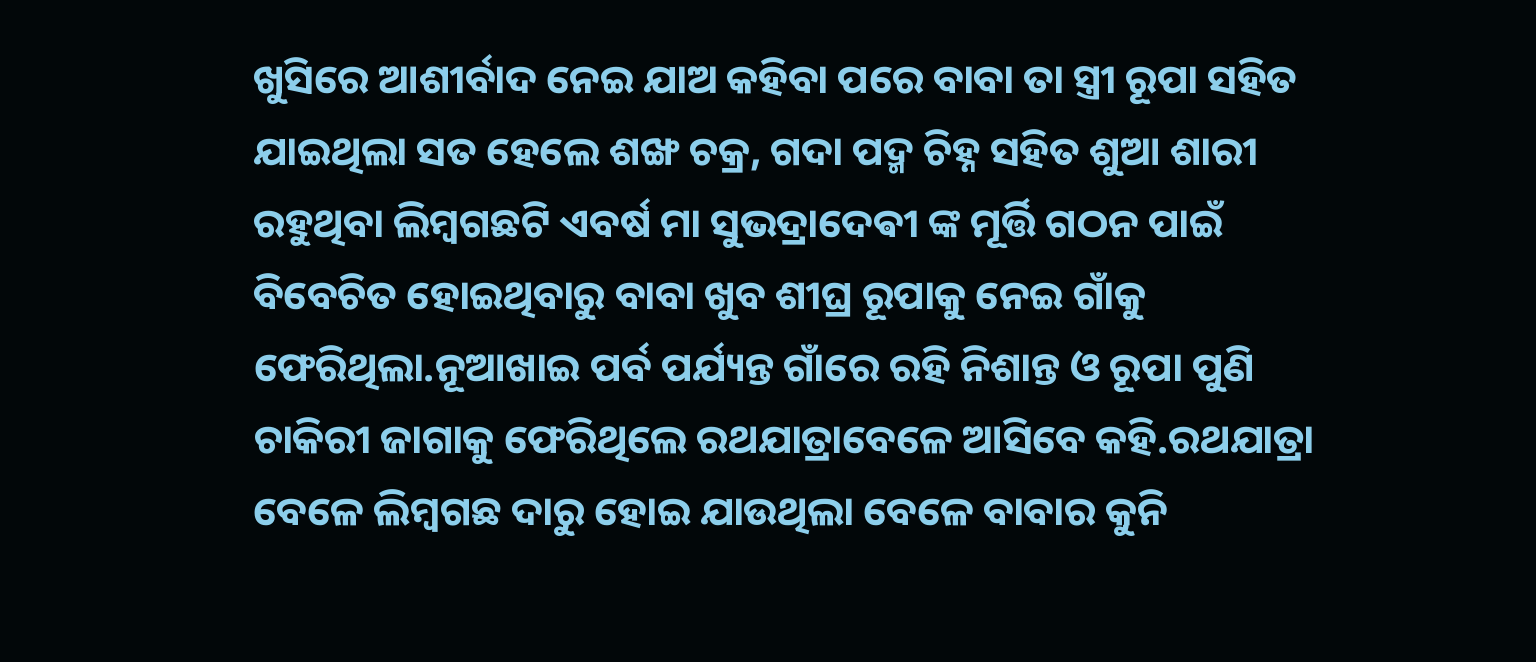ଖୁସିରେ ଆଶୀର୍ବାଦ ନେଇ ଯାଅ କହିବା ପରେ ବାବା ତା ସ୍ତ୍ରୀ ରୂପା ସହିତ ଯାଇଥିଲା ସତ ହେଲେ ଶଙ୍ଖ ଚକ୍ର, ଗଦା ପଦ୍ମ ଚିହ୍ନ ସହିତ ଶୁଆ ଶାରୀ ରହୁଥିବା ଲିମ୍ବଗଛଟି ଏବର୍ଷ ମା ସୁଭଦ୍ରାଦେଵୀ ଙ୍କ ମୂର୍ତ୍ତି ଗଠନ ପାଇଁ ବିବେଚିତ ହୋଇଥିବାରୁ ବାବା ଖୁବ ଶୀଘ୍ର ରୂପାକୁ ନେଇ ଗାଁକୁ ଫେରିଥିଲା.ନୂଆଖାଇ ପର୍ବ ପର୍ଯ୍ୟନ୍ତ ଗାଁରେ ରହି ନିଶାନ୍ତ ଓ ରୂପା ପୁଣି ଚାକିରୀ ଜାଗାକୁ ଫେରିଥିଲେ ରଥଯାତ୍ରାବେଳେ ଆସିବେ କହି.ରଥଯାତ୍ରା ବେଳେ ଲିମ୍ବଗଛ ଦାରୁ ହୋଇ ଯାଉଥିଲା ବେଳେ ବାବାର କୁନି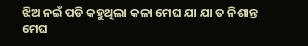ଝିଅ ନଇଁ ପଡି କହୁଥିଲା କଳା ମେଘ ଯା ଯା ତ ନିଶାନ୍ତ ମେଘ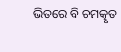ଭିତରେ ବି ଚମତ୍କୃତ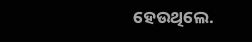ହେଉଥିଲେ.